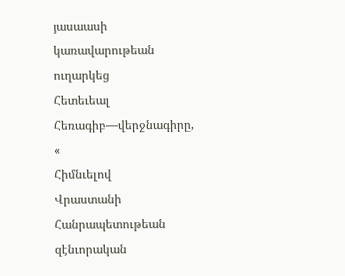յասաասի
կառավարութեան
ուղարկեց
Հետեւեալ
Հեռագիբ—վերջնագիրը,
«
Հիմնւելով
Վրաստանի
Հանրապետութեան
զէնւորական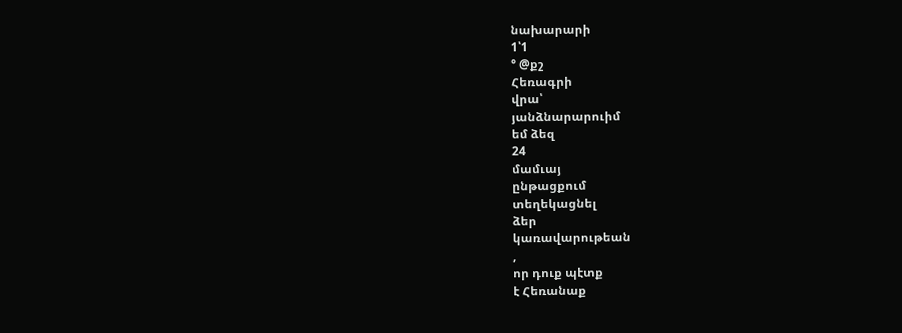նախարարի
1՝1
° @քշ
Հեռագրի
վրա՝
յանձնարարուիմ
եմ ձեզ
24
մամւայ
ընթացքում
տեղեկացնել
ձեր
կառավարութեան
,
որ դուք պէտք
է Հեռանաք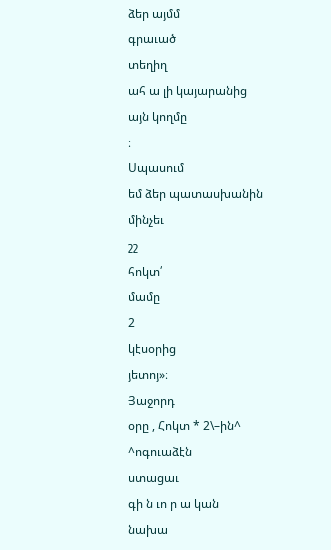ձեր այմմ
գրաւած
տեղիղ
ահ ա լի կայարանից
այն կողմը
։
Սպասում
եմ ձեր պատասխանին
մինչեւ
շշ
հոկտ՛
մամը
2
կէսօրից
յետոյ»։
Յաջորդ
օրը , Հոկտ * 2\–ին^
^ոգուաձէն
ստացաւ
գի ն ւո ր ա կան
նախա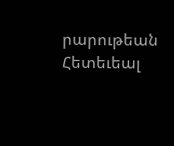րարութեան
Հետեւեալ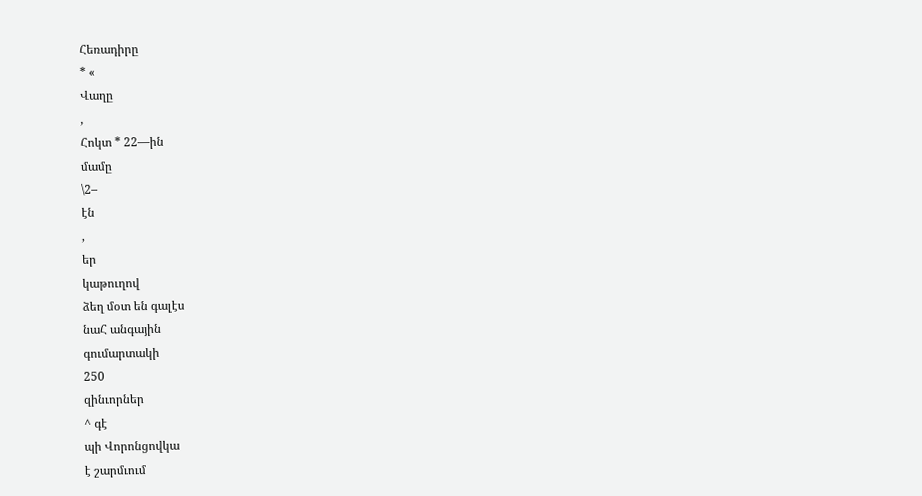Հեռադիրը
* «
Վաղը
,
Հոկտ * 22—ին
մամը
\2–
էն
,
եր
կաթուղով
ձեղ մօտ են գալէս
նաՀ անգային
գումարտակի
250
զինւորներ
^ գէ
պի Վորոնցովկա
է շարմւում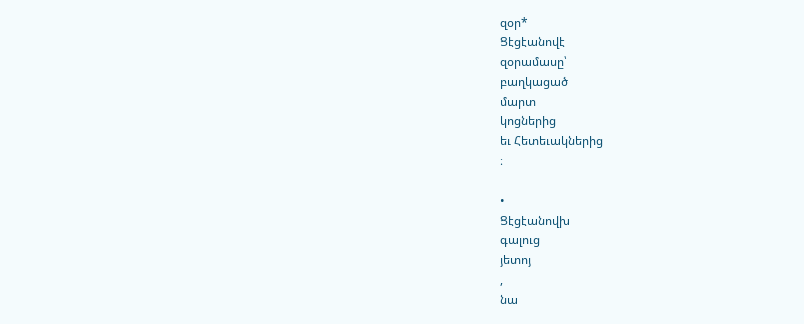զօր*
Ցէցէանովէ
զօրամասը՝
բաղկացած
մարտ
կոցներից
եւ Հետեւակներից
։

•
Ցէցէանովխ
գալուց
յետոյ
,
նա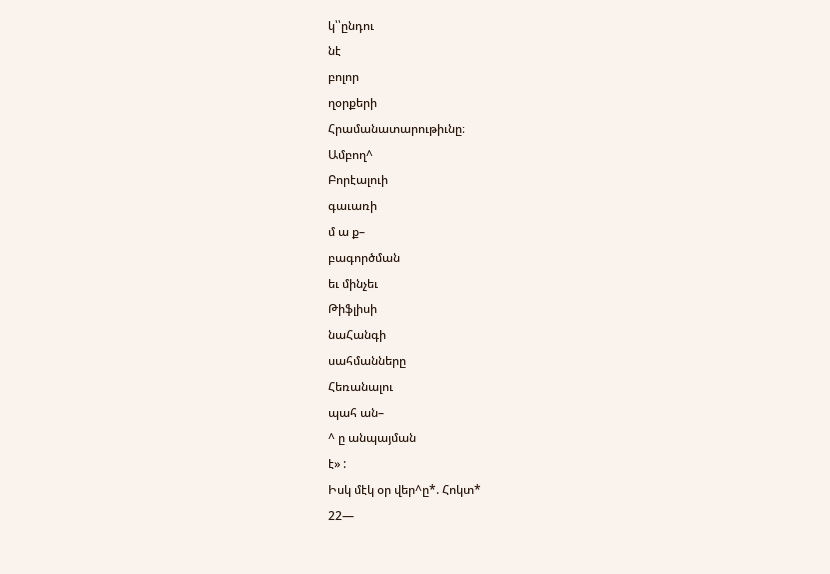կ՝՝ընդու
նէ
բոլոր
ղօրքերի
Հրամանատարութիւնը։
Ամբող^
Բորէալուի
գաւառի
մ ա ք–
բագործման
եւ մինչեւ
Թիֆլիսի
նաՀանգի
սահմանները
Հեռանալու
պահ ան–
^ ը անպայման
է» :
Իսկ մէկ օր վեր^ը*. Հոկտ*
22—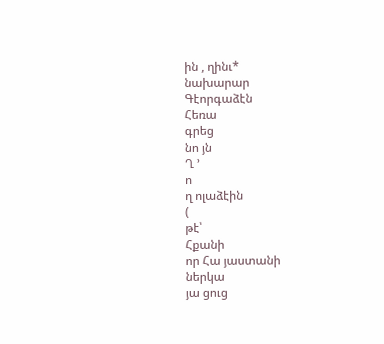ին , ղինւ*
նախարար
Գէորգաձէն
Հեռա
գրեց
նո յն
Ղ ՚
ո
ղ ոլաձէին
(
թէ՝
Հքանի
որ Հա յաստանի
ներկա
յա ցուց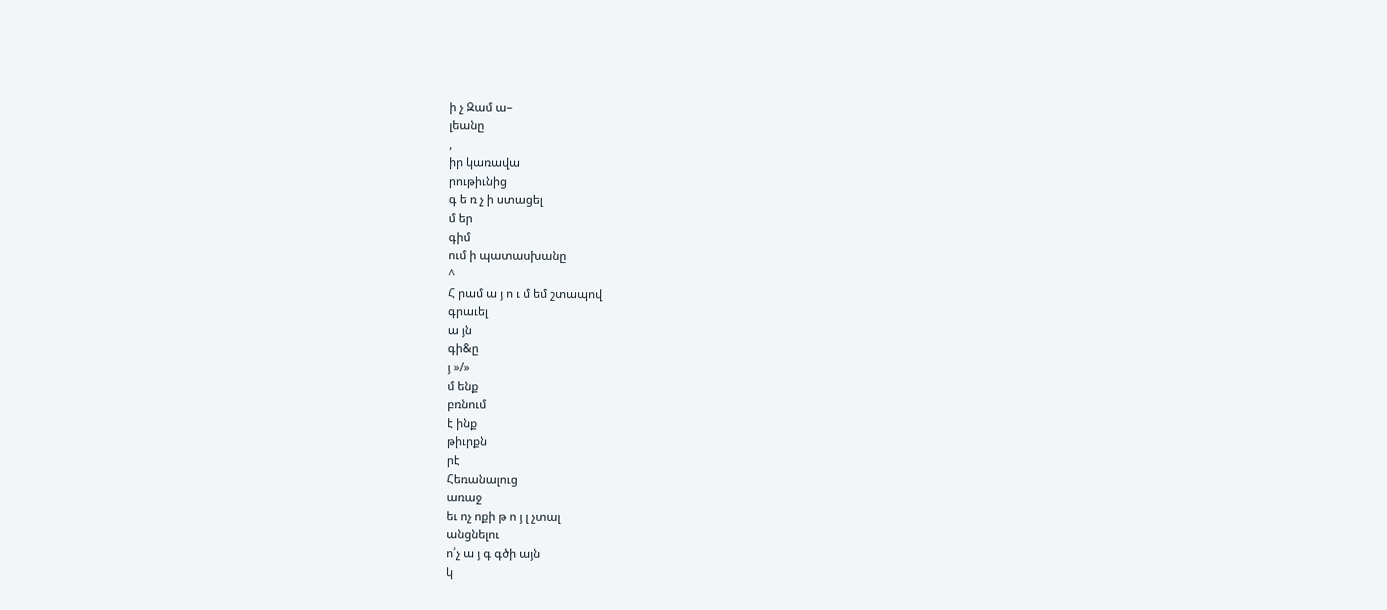ի չ Զամ ա–
լեանը
,
իր կառավա
րութիւնից
գ ե ռ չ ի ստացել
մ եր
գիմ
ում ի պատասխանը
^
Հ րամ ա յ ո ւ մ եմ շտապով
գրաւել
ա յն
գի&ը
յ »/»
մ ենք
բռնում
է ինք
թիւրքն
րէ
Հեռանալուց
առաջ
եւ ոչ ոքի թ ո յ լ չտալ
անցնելու
ո՛չ ա յ գ գծի այն
կ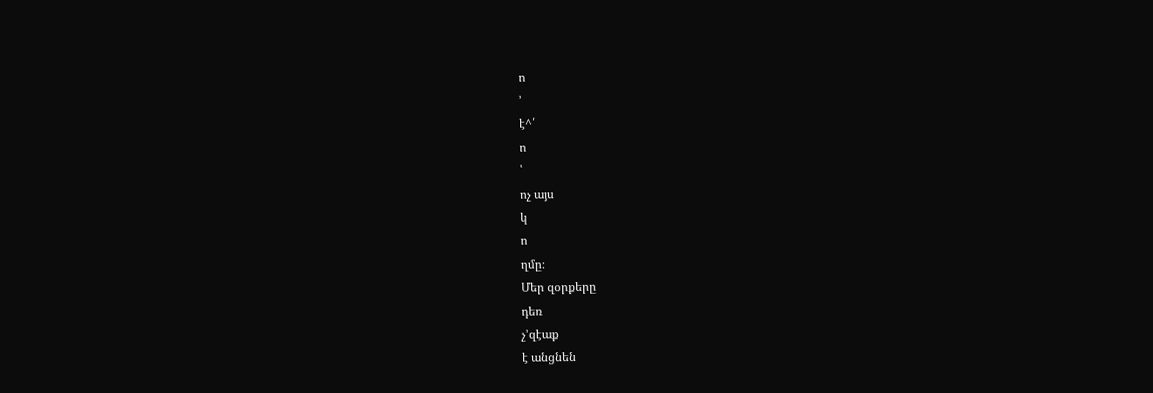ո
՚
է^՛
ո
՝
ոչ այս
կ
ո
ղմը։
Մեր զօրքերը
դեռ
չ՚զէաք
է անցնեն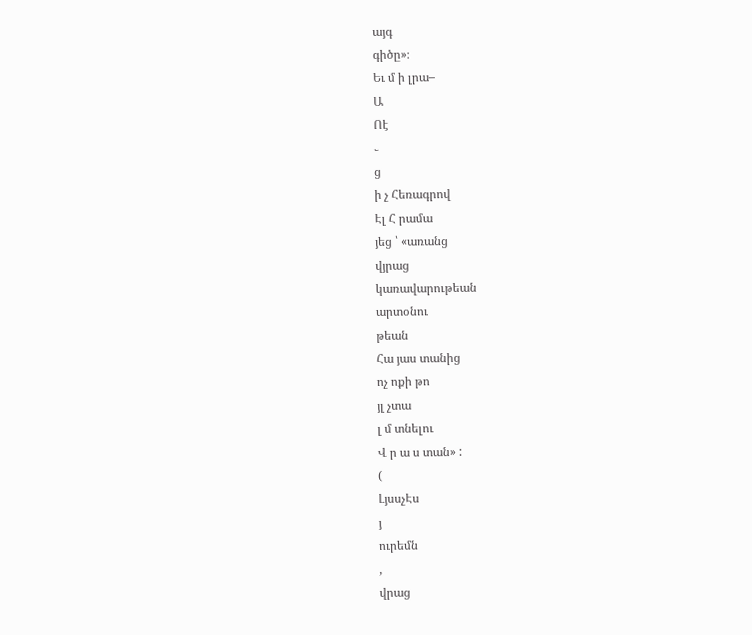այգ
գիծը»։
Եւ մ ի լրա–
Ա
Ոէ
֊
ց
ի չ Հեռագրով
Էլ Հ րամա
յեց ՝ «առանց
վյրաց
կառավարութեան
արտօնու
թեան
Հա յաս տանից
ոչ ոքի թո
յլ չտա
լ մ տնելու
Վ ր ա ս տան» :
(
ԼյսսչԷս
յ
ուրեմն
,
վրաց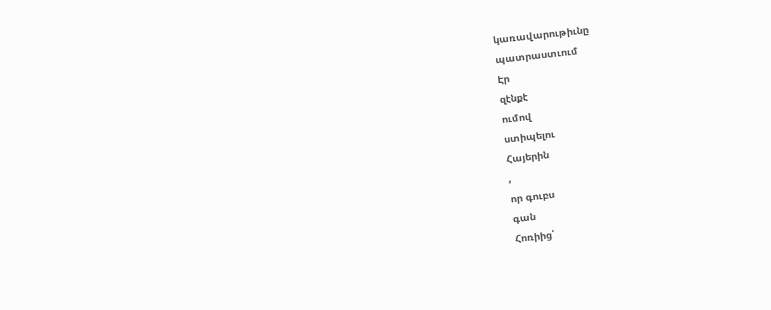կառավարութիւնը
պատրաստւում
Էր
զէնքէ
ումով
ստիպելու
Հայերին
,
որ գուբս
գան
Հոռիից՝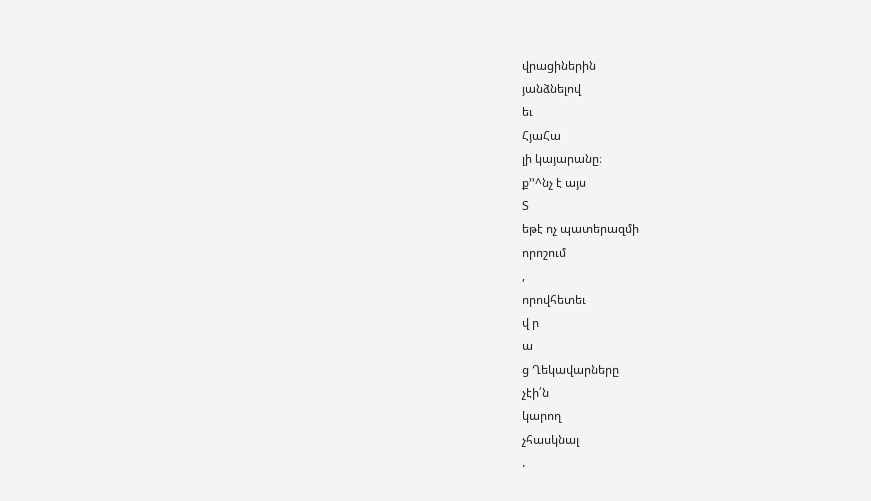վրացիներին
յանձնելով
եւ
ՀյաՀա
լի կայարանը։
ք՚՚^նչ է այս
Տ
եթէ ոչ պատերազմի
որոշում
,
որովհետեւ
վ ր
ա
ց Ղեկավարները
չէի՛ն
կարող
չհասկնալ
.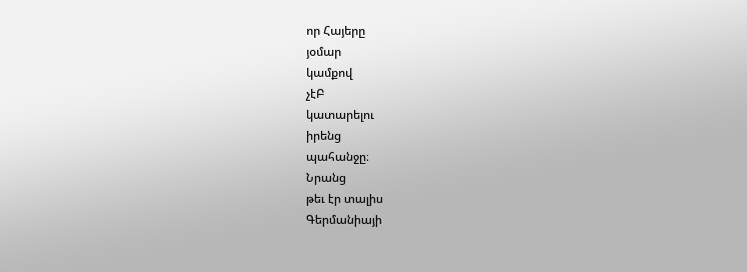որ Հայերը
յօմար
կամքով
չէԲ
կատարելու
իրենց
պահանջը։
Նրանց
թեւ էր տալիս
Գերմանիայի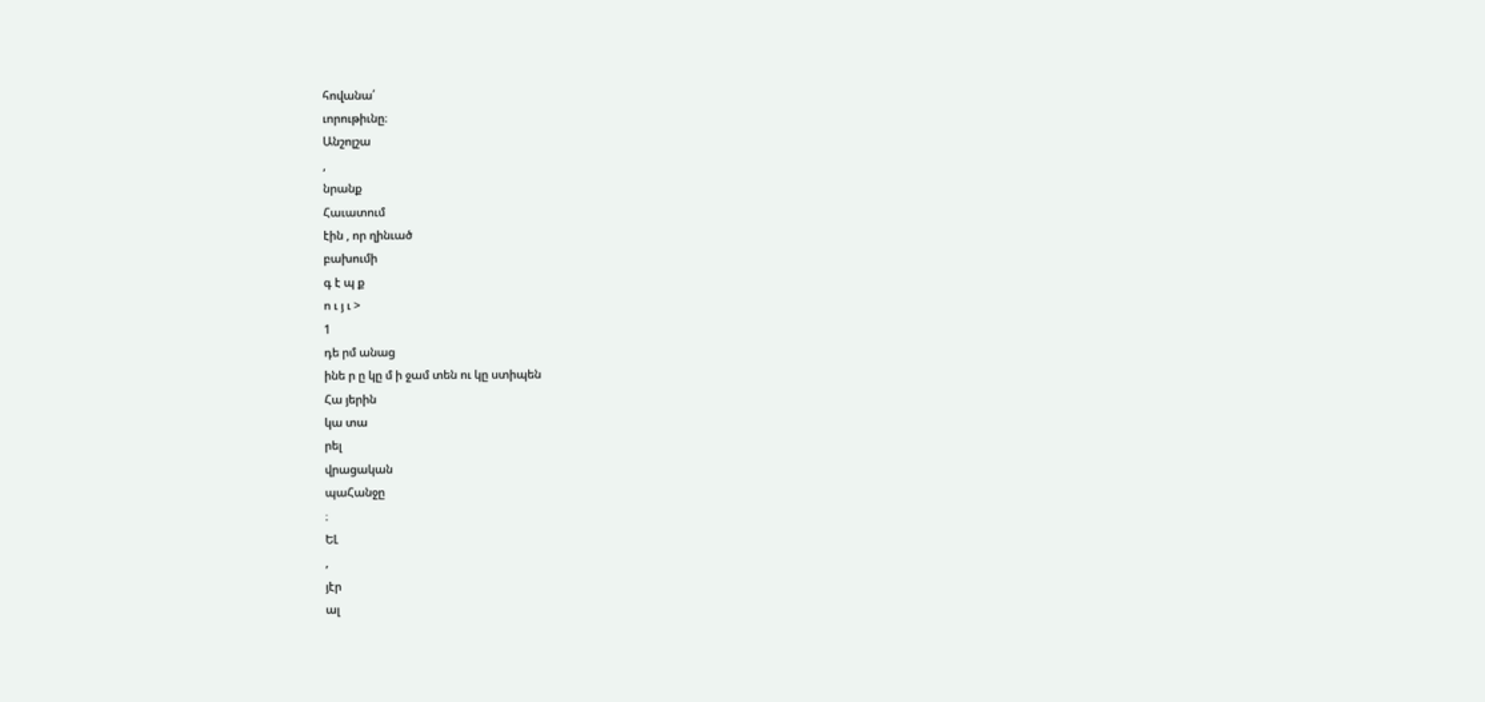հովանա՛
ւորութիւնը։
Անշոլշա
,
նրանք
Հաւատում
էին , որ ղինւած
բախումի
գ է պ ք
ո ւ յ ւ >
1
դե րմ անաց
ինե ր ը կը մ ի ջամ տեն ու կը ստիպեն
Հա յերին
կա տա
րել
վրացական
պաՀանջը
։
ԵԼ
,
յէր
ալ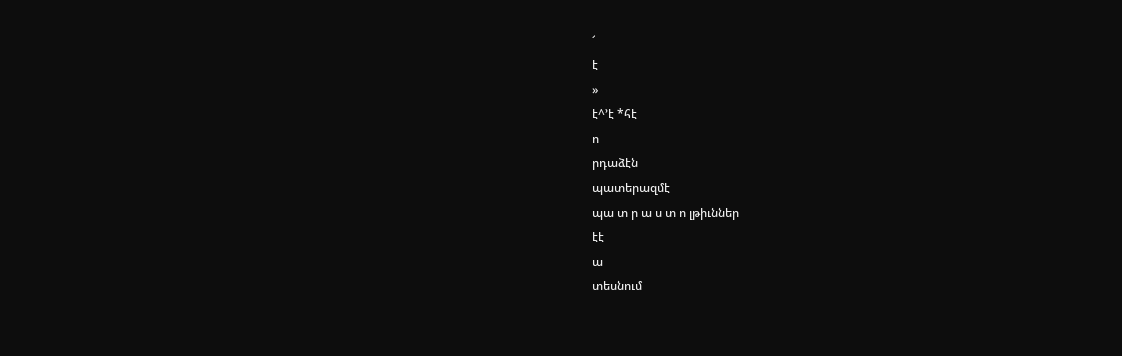՜
է
»
է^՚է *հէ
ո
րդաձէն
պատերազմէ
պա տ ր ա ս տ ո լթիւններ
էէ
ա
տեսնում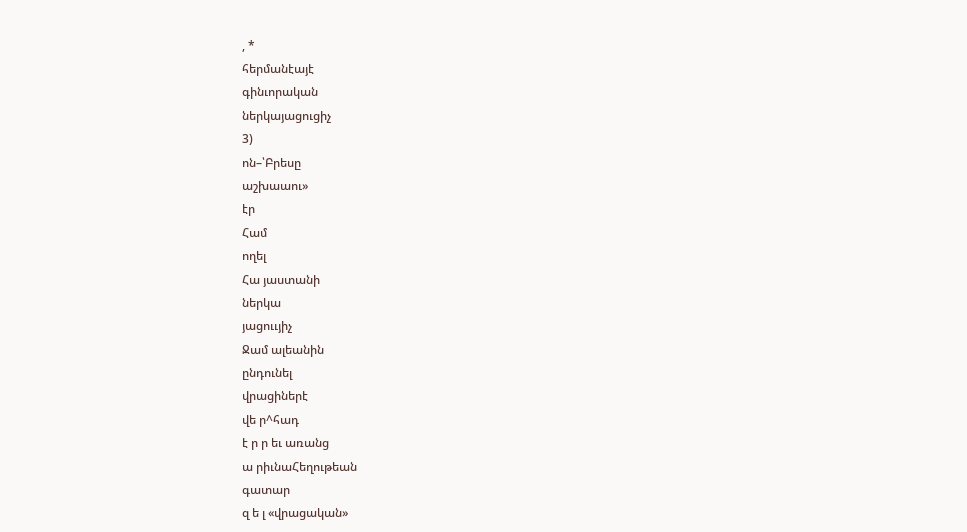, *
հերմանէայէ
գինւորական
ներկայացուցիչ
3)
ոն–՝Բրեսը
աշխաաու»
էր
Համ
ողել
Հա յաստանի
ներկա
յացոււյիչ
Ջամ ալեանին
ընդունել
վրացիներէ
վե ր^հադ
է ր ր եւ առանց
ա րիւնաՀեղութեան
գատար
զ ե լ «վրացական»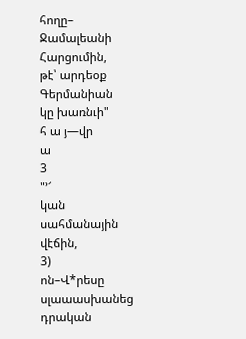հողը–
Ջամալեանի
Հարցումին,
թէ՝ արդեօք
Գերմանիան
կը խառնւի"
հ ա յ—վր
ա
3
"՚՜
կան
սահմանային
վէճին,
3)
ոն–Վ*րեսը
սլաաասխանեց
դրական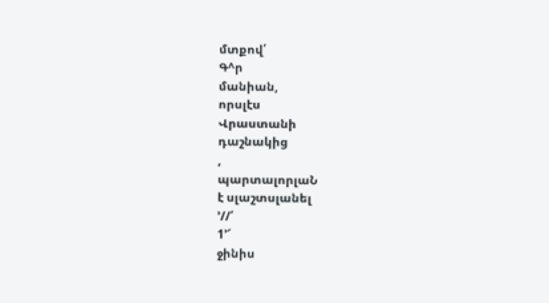մտքով՛
Գ^ր
մանիան,
որսլէս
Վրաստանի
դաշնակից
,
պարտալորլաՆ
է սլաշտսլանել
՚//՛
1՚՜
ջինիս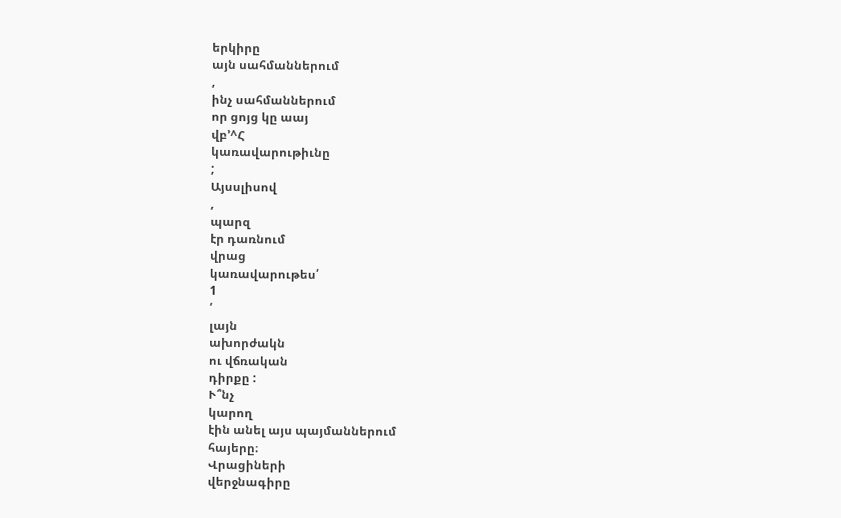երկիրը
այն սահմաններում
,
ինչ սահմաններում
որ ցոյց կը աայ
վբ՚^Հ
կառավարութիւնը
;
Այսսլիսով
,
պարզ
էր դառնում
վրաց
կառավարութես՛
1
՛
լայն
ախորժակն
ու վճռական
դիրքը :
Ւ՞նչ
կարող
էին անել այս պայմաններում
հայերը։
Վրացիների
վերջնագիրը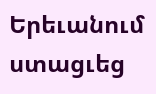Երեւանում
ստացւեց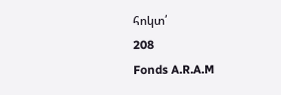հոկտ՛
208
Fonds A.R.A.M